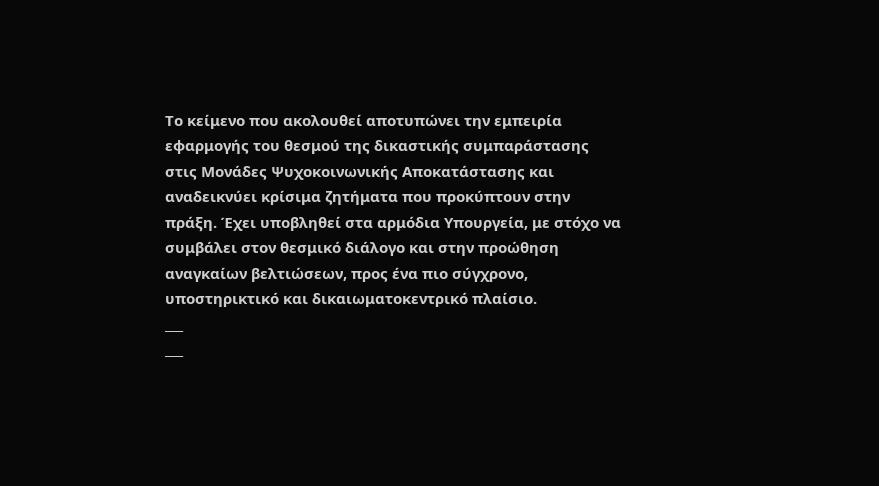Το κείμενο που ακολουθεί αποτυπώνει την εμπειρία εφαρμογής του θεσμού της δικαστικής συμπαράστασης στις Μονάδες Ψυχοκοινωνικής Αποκατάστασης και αναδεικνύει κρίσιμα ζητήματα που προκύπτουν στην πράξη. Έχει υποβληθεί στα αρμόδια Υπουργεία, με στόχο να συμβάλει στον θεσμικό διάλογο και στην προώθηση αναγκαίων βελτιώσεων, προς ένα πιο σύγχρονο, υποστηρικτικό και δικαιωματοκεντρικό πλαίσιο.
___
___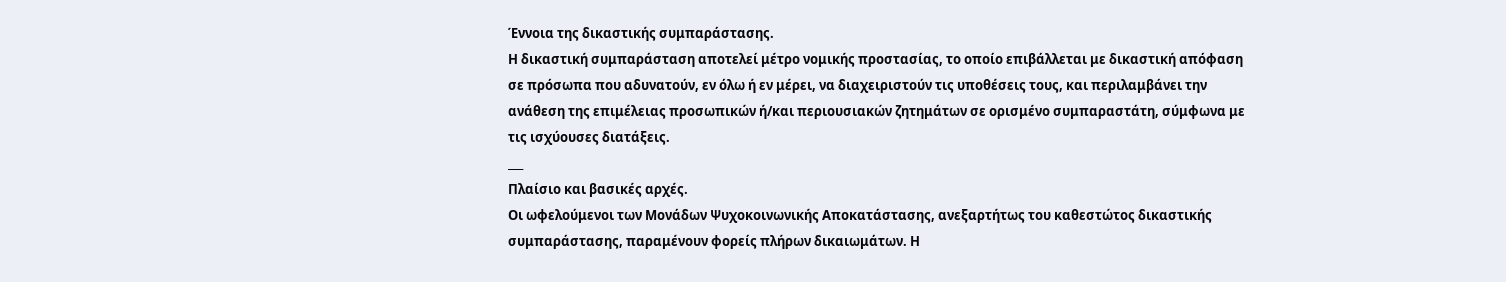Έννοια της δικαστικής συμπαράστασης.
Η δικαστική συμπαράσταση αποτελεί μέτρο νομικής προστασίας, το οποίο επιβάλλεται με δικαστική απόφαση σε πρόσωπα που αδυνατούν, εν όλω ή εν μέρει, να διαχειριστούν τις υποθέσεις τους, και περιλαμβάνει την ανάθεση της επιμέλειας προσωπικών ή/και περιουσιακών ζητημάτων σε ορισμένο συμπαραστάτη, σύμφωνα με τις ισχύουσες διατάξεις.
___
Πλαίσιο και βασικές αρχές.
Οι ωφελούμενοι των Μονάδων Ψυχοκοινωνικής Αποκατάστασης, ανεξαρτήτως του καθεστώτος δικαστικής συμπαράστασης, παραμένουν φορείς πλήρων δικαιωμάτων. Η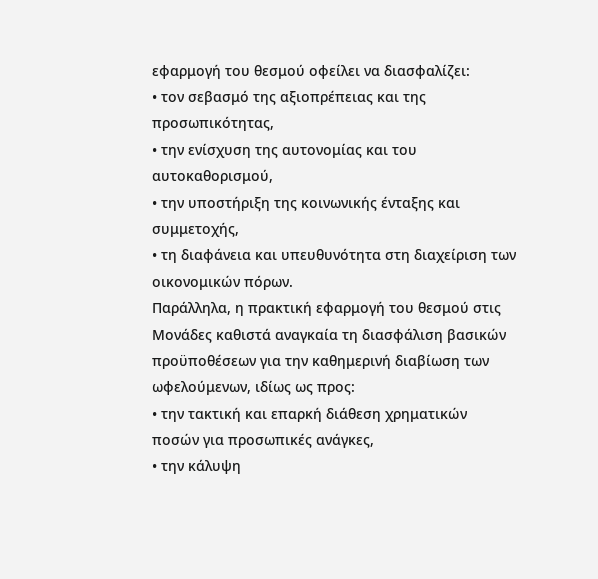εφαρμογή του θεσμού οφείλει να διασφαλίζει:
• τον σεβασμό της αξιοπρέπειας και της προσωπικότητας,
• την ενίσχυση της αυτονομίας και του αυτοκαθορισμού,
• την υποστήριξη της κοινωνικής ένταξης και συμμετοχής,
• τη διαφάνεια και υπευθυνότητα στη διαχείριση των οικονομικών πόρων.
Παράλληλα, η πρακτική εφαρμογή του θεσμού στις Μονάδες καθιστά αναγκαία τη διασφάλιση βασικών προϋποθέσεων για την καθημερινή διαβίωση των ωφελούμενων, ιδίως ως προς:
• την τακτική και επαρκή διάθεση χρηματικών ποσών για προσωπικές ανάγκες,
• την κάλυψη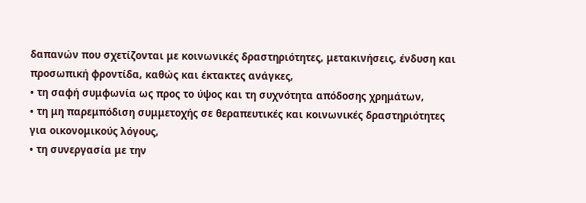δαπανών που σχετίζονται με κοινωνικές δραστηριότητες, μετακινήσεις, ένδυση και προσωπική φροντίδα, καθώς και έκτακτες ανάγκες,
• τη σαφή συμφωνία ως προς το ύψος και τη συχνότητα απόδοσης χρημάτων,
• τη μη παρεμπόδιση συμμετοχής σε θεραπευτικές και κοινωνικές δραστηριότητες για οικονομικούς λόγους,
• τη συνεργασία με την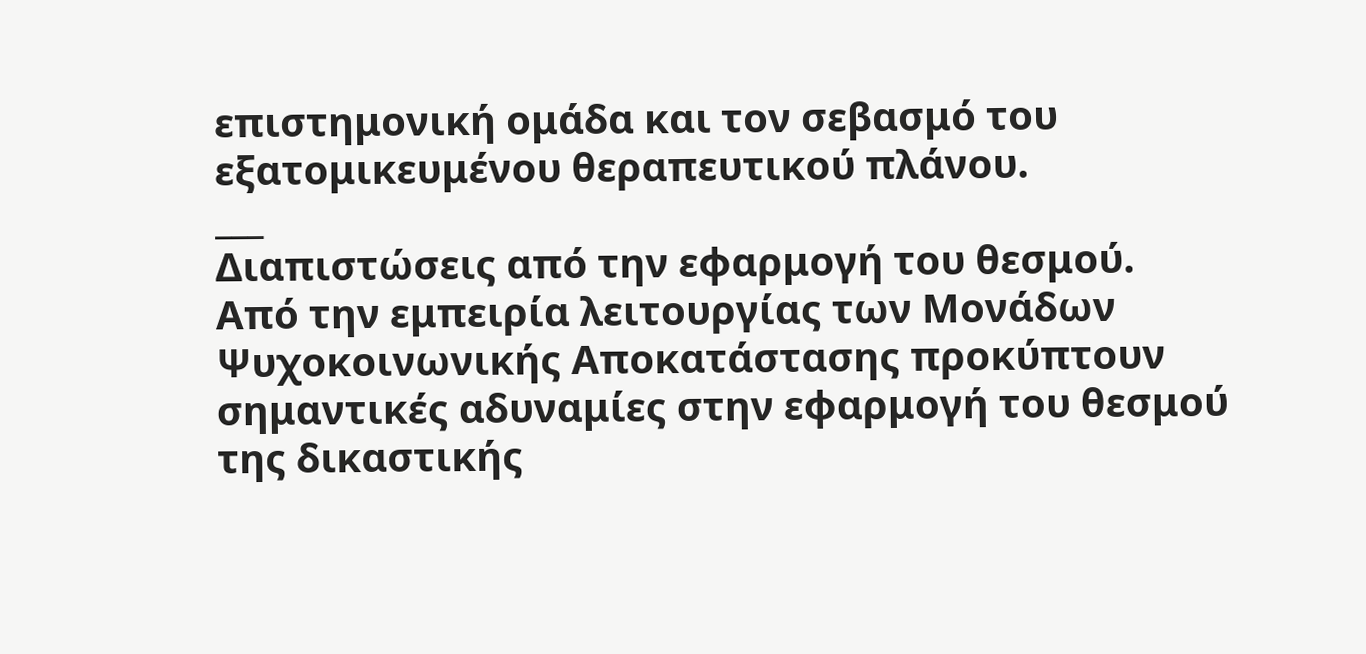επιστημονική ομάδα και τον σεβασμό του εξατομικευμένου θεραπευτικού πλάνου.
___
Διαπιστώσεις από την εφαρμογή του θεσμού.
Από την εμπειρία λειτουργίας των Μονάδων Ψυχοκοινωνικής Αποκατάστασης προκύπτουν σημαντικές αδυναμίες στην εφαρμογή του θεσμού της δικαστικής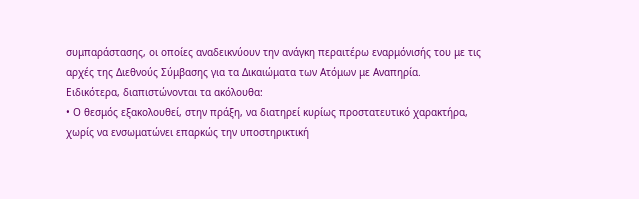συμπαράστασης, οι οποίες αναδεικνύουν την ανάγκη περαιτέρω εναρμόνισής του με τις αρχές της Διεθνούς Σύμβασης για τα Δικαιώματα των Ατόμων με Αναπηρία.
Ειδικότερα, διαπιστώνονται τα ακόλουθα:
• Ο θεσμός εξακολουθεί, στην πράξη, να διατηρεί κυρίως προστατευτικό χαρακτήρα, χωρίς να ενσωματώνει επαρκώς την υποστηρικτική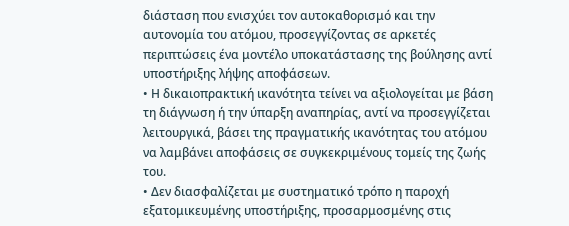διάσταση που ενισχύει τον αυτοκαθορισμό και την αυτονομία του ατόμου, προσεγγίζοντας σε αρκετές περιπτώσεις ένα μοντέλο υποκατάστασης της βούλησης αντί υποστήριξης λήψης αποφάσεων.
• Η δικαιοπρακτική ικανότητα τείνει να αξιολογείται με βάση τη διάγνωση ή την ύπαρξη αναπηρίας, αντί να προσεγγίζεται λειτουργικά, βάσει της πραγματικής ικανότητας του ατόμου να λαμβάνει αποφάσεις σε συγκεκριμένους τομείς της ζωής του.
• Δεν διασφαλίζεται με συστηματικό τρόπο η παροχή εξατομικευμένης υποστήριξης, προσαρμοσμένης στις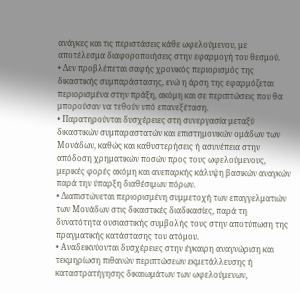ανάγκες και τις περιστάσεις κάθε ωφελούμενου, με αποτέλεσμα διαφοροποιήσεις στην εφαρμογή του θεσμού.
• Δεν προβλέπεται σαφής χρονικός περιορισμός της δικαστικής συμπαράστασης, ενώ η άρση της εφαρμόζεται περιορισμένα στην πράξη, ακόμη και σε περιπτώσεις που θα μπορούσαν να τεθούν υπό επανεξέταση.
• Παρατηρούνται δυσχέρειες στη συνεργασία μεταξύ δικαστικών συμπαραστατών και επιστημονικών ομάδων των Μονάδων, καθώς και καθυστερήσεις ή ασυνέπεια στην απόδοση χρηματικών ποσών προς τους ωφελούμενους, μερικές φορές ακόμη και ανεπαρκής κάλυψη βασικών αναγκών παρά την ύπαρξη διαθέσιμων πόρων.
• Διαπιστώνεται περιορισμένη συμμετοχή των επαγγελματιών των Μονάδων στις δικαστικές διαδικασίες, παρά τη δυνατότητα ουσιαστικής συμβολής τους στην αποτύπωση της πραγματικής κατάστασης του ατόμου.
• Αναδεικνύονται δυσχέρειες στην έγκαιρη αναγνώριση και τεκμηρίωση πιθανών περιπτώσεων εκμετάλλευσης ή καταστρατήγησης δικαιωμάτων των ωφελούμενων,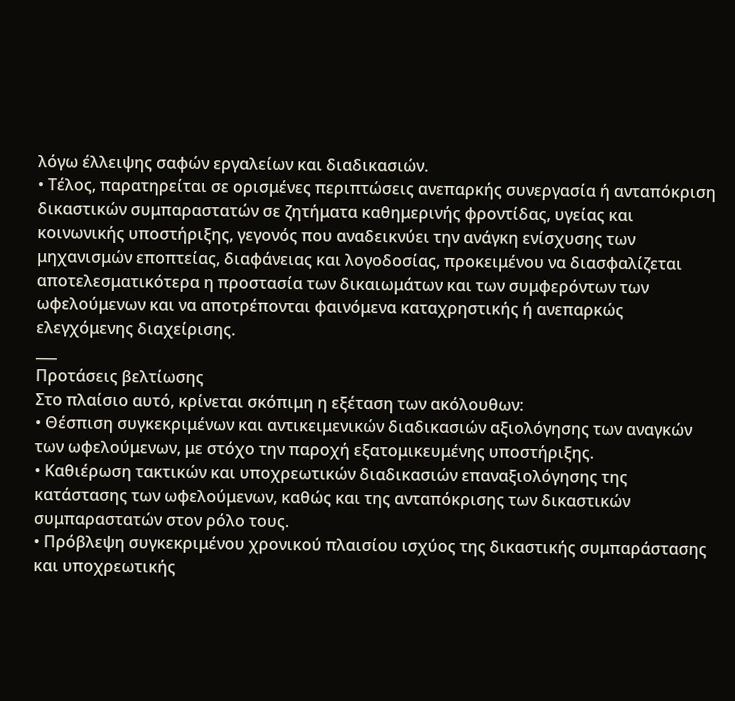λόγω έλλειψης σαφών εργαλείων και διαδικασιών.
• Τέλος, παρατηρείται σε ορισμένες περιπτώσεις ανεπαρκής συνεργασία ή ανταπόκριση δικαστικών συμπαραστατών σε ζητήματα καθημερινής φροντίδας, υγείας και κοινωνικής υποστήριξης, γεγονός που αναδεικνύει την ανάγκη ενίσχυσης των μηχανισμών εποπτείας, διαφάνειας και λογοδοσίας, προκειμένου να διασφαλίζεται αποτελεσματικότερα η προστασία των δικαιωμάτων και των συμφερόντων των ωφελούμενων και να αποτρέπονται φαινόμενα καταχρηστικής ή ανεπαρκώς ελεγχόμενης διαχείρισης.
___
Προτάσεις βελτίωσης
Στο πλαίσιο αυτό, κρίνεται σκόπιμη η εξέταση των ακόλουθων:
• Θέσπιση συγκεκριμένων και αντικειμενικών διαδικασιών αξιολόγησης των αναγκών των ωφελούμενων, με στόχο την παροχή εξατομικευμένης υποστήριξης.
• Καθιέρωση τακτικών και υποχρεωτικών διαδικασιών επαναξιολόγησης της κατάστασης των ωφελούμενων, καθώς και της ανταπόκρισης των δικαστικών συμπαραστατών στον ρόλο τους.
• Πρόβλεψη συγκεκριμένου χρονικού πλαισίου ισχύος της δικαστικής συμπαράστασης και υποχρεωτικής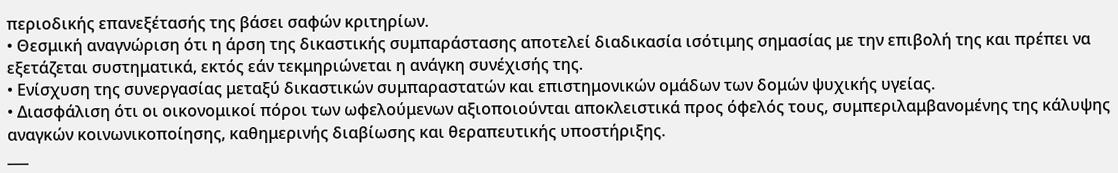περιοδικής επανεξέτασής της βάσει σαφών κριτηρίων.
• Θεσμική αναγνώριση ότι η άρση της δικαστικής συμπαράστασης αποτελεί διαδικασία ισότιμης σημασίας με την επιβολή της και πρέπει να εξετάζεται συστηματικά, εκτός εάν τεκμηριώνεται η ανάγκη συνέχισής της.
• Ενίσχυση της συνεργασίας μεταξύ δικαστικών συμπαραστατών και επιστημονικών ομάδων των δομών ψυχικής υγείας.
• Διασφάλιση ότι οι οικονομικοί πόροι των ωφελούμενων αξιοποιούνται αποκλειστικά προς όφελός τους, συμπεριλαμβανομένης της κάλυψης αναγκών κοινωνικοποίησης, καθημερινής διαβίωσης και θεραπευτικής υποστήριξης.
___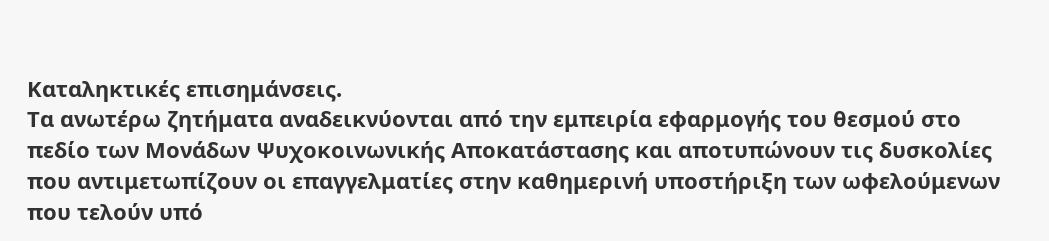Καταληκτικές επισημάνσεις.
Τα ανωτέρω ζητήματα αναδεικνύονται από την εμπειρία εφαρμογής του θεσμού στο πεδίο των Μονάδων Ψυχοκοινωνικής Αποκατάστασης και αποτυπώνουν τις δυσκολίες που αντιμετωπίζουν οι επαγγελματίες στην καθημερινή υποστήριξη των ωφελούμενων που τελούν υπό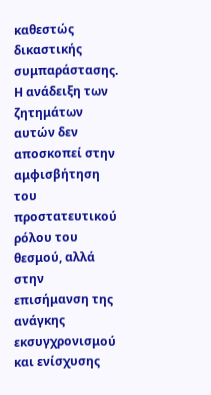καθεστώς δικαστικής συμπαράστασης.
Η ανάδειξη των ζητημάτων αυτών δεν αποσκοπεί στην αμφισβήτηση του προστατευτικού ρόλου του θεσμού, αλλά στην επισήμανση της ανάγκης εκσυγχρονισμού και ενίσχυσης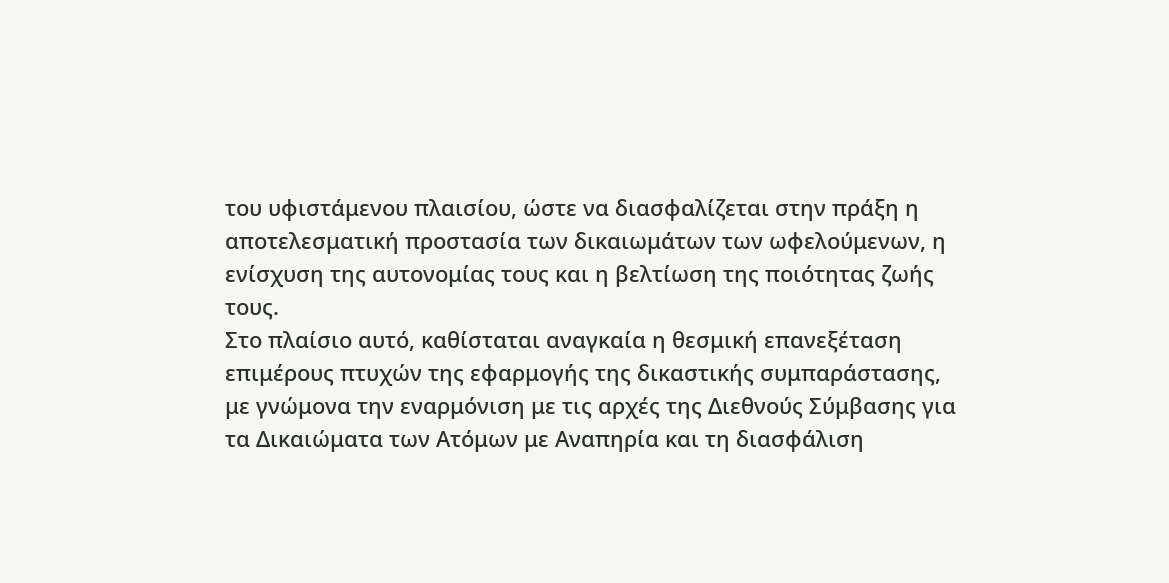του υφιστάμενου πλαισίου, ώστε να διασφαλίζεται στην πράξη η αποτελεσματική προστασία των δικαιωμάτων των ωφελούμενων, η ενίσχυση της αυτονομίας τους και η βελτίωση της ποιότητας ζωής τους.
Στο πλαίσιο αυτό, καθίσταται αναγκαία η θεσμική επανεξέταση επιμέρους πτυχών της εφαρμογής της δικαστικής συμπαράστασης, με γνώμονα την εναρμόνιση με τις αρχές της Διεθνούς Σύμβασης για τα Δικαιώματα των Ατόμων με Αναπηρία και τη διασφάλιση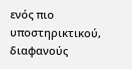ενός πιο υποστηρικτικού, διαφανούς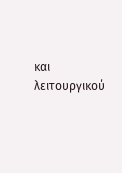και λειτουργικού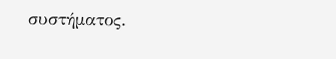συστήματος.